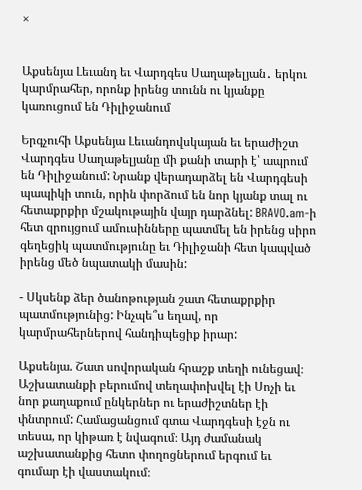×


Աքսենյա Լեւանդ եւ Վարդգես Սաղաթելյան․ երկու կարմրահեր, որոնք իրենց տունն ու կյանքը կառուցում են Դիլիջանում

Երգչուհի Աքսենյա Լեւանդովսկայան եւ երաժիշտ Վարդգես Սաղաթելյանը մի քանի տարի է՝ ապրում են Դիլիջանում: Նրանք վերադարձել են Վարդգեսի պապիկի տուն, որին փորձում են նոր կյանք տալ ու հետաքրքիր մշակութային վայր դարձնել: BRAVO.am-ի հետ զրույցում ամուսինները պատմել են իրենց սիրո գեղեցիկ պատմությունը եւ Դիլիջանի հետ կապված իրենց մեծ նպատակի մասին:

- Սկսենք ձեր ծանոթության շատ հետաքրքիր պատմությունից: Ինչպե՞ս եղավ, որ կարմրահերներով հանդիպեցիք իրար:

Աքսենյա. Շատ սովորական հրաշք տեղի ունեցավ։ Աշխատանքի բերումով տեղափոխվել էի Սոչի եւ նոր քաղաքում ընկերներ ու երաժիշտներ էի փնտրում: Համացանցում գտա Վարդգեսի էջն ու տեսա, որ կիթառ է նվագում։ Այդ ժամանակ աշխատանքից հետո փողոցներում երգում եւ գումար էի վաստակում։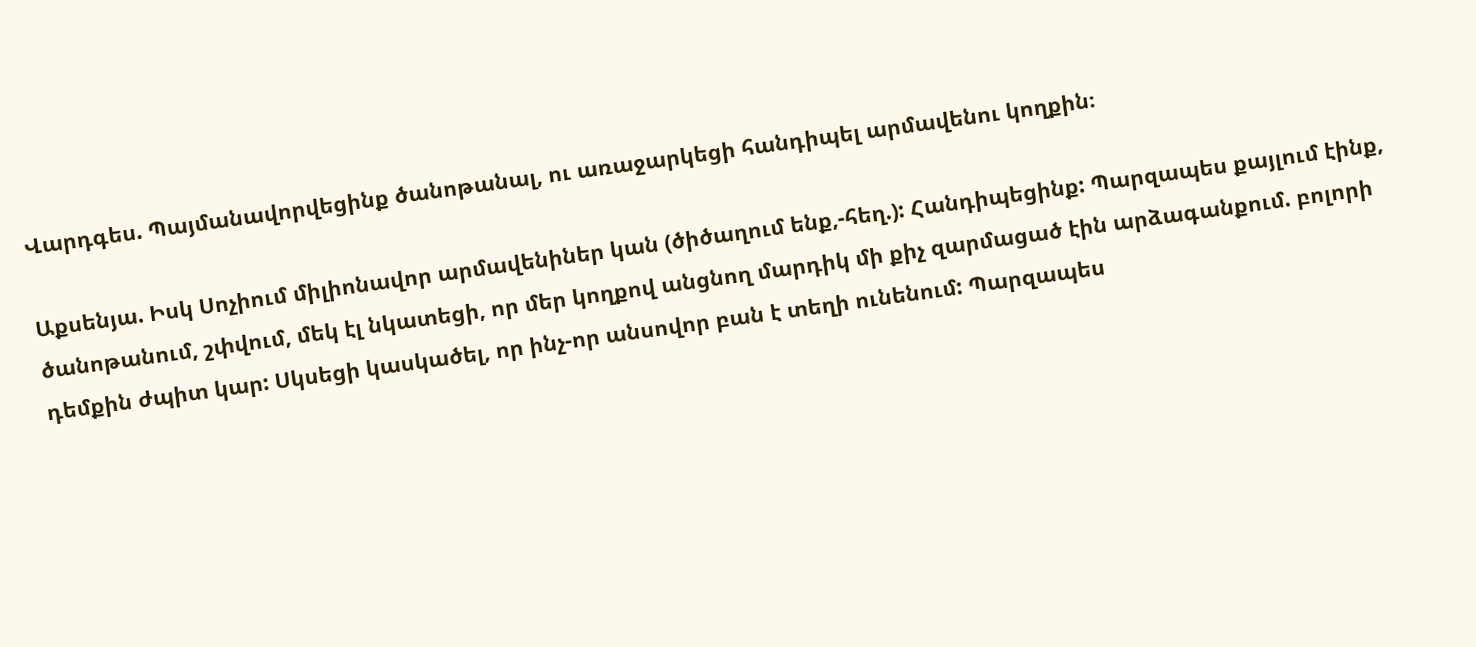Վարդգես. Պայմանավորվեցինք ծանոթանալ, ու առաջարկեցի հանդիպել արմավենու կողքին։

Աքսենյա. Իսկ Սոչիում միլիոնավոր արմավենիներ կան (ծիծաղում ենք,-հեղ.): Հանդիպեցինք: Պարզապես քայլում էինք, ծանոթանում, շփվում, մեկ էլ նկատեցի, որ մեր կողքով անցնող մարդիկ մի քիչ զարմացած էին արձագանքում. բոլորի դեմքին ժպիտ կար: Սկսեցի կասկածել, որ ինչ-որ անսովոր բան է տեղի ունենում: Պարզապես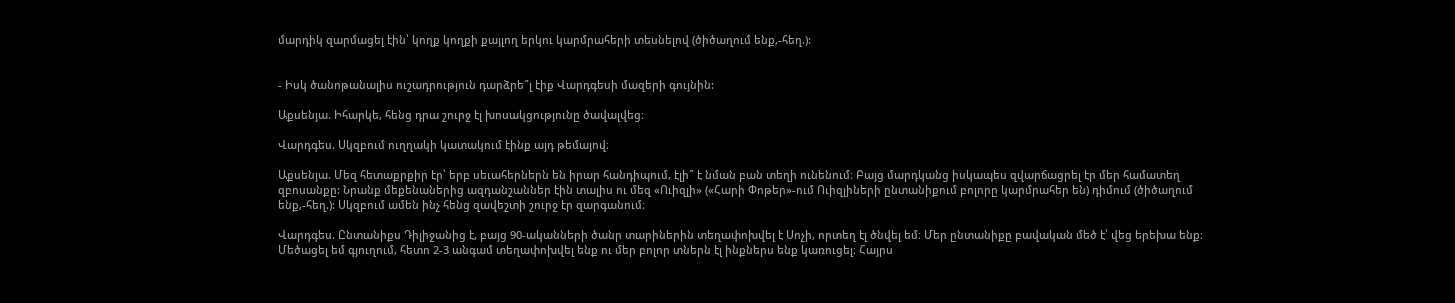մարդիկ զարմացել էին՝ կողք կողքի քայլող երկու կարմրահերի տեսնելով (ծիծաղում ենք,-հեղ.):


- Իսկ ծանոթանալիս ուշադրություն դարձրե՞լ էիք Վարդգեսի մազերի գույնին:

Աքսենյա. Իհարկե, հենց դրա շուրջ էլ խոսակցությունը ծավալվեց։

Վարդգես. Սկզբում ուղղակի կատակում էինք այդ թեմայով։

Աքսենյա. Մեզ հետաքրքիր էր՝ երբ սեւահերներն են իրար հանդիպում, էլի՞ է նման բան տեղի ունենում։ Բայց մարդկանց իսկապես զվարճացրել էր մեր համատեղ զբոսանքը: Նրանք մեքենաներից ազդանշաններ էին տալիս ու մեզ «Ուիզլի» («Հարի Փոթեր»-ում Ուիզլիների ընտանիքում բոլորը կարմրահեր են) դիմում (ծիծաղում ենք,-հեղ.): Սկզբում ամեն ինչ հենց զավեշտի շուրջ էր զարգանում։

Վարդգես. Ընտանիքս Դիլիջանից է, բայց 90-ականների ծանր տարիներին տեղափոխվել է Սոչի, որտեղ էլ ծնվել եմ։ Մեր ընտանիքը բավական մեծ է՝ վեց երեխա ենք։ Մեծացել եմ գյուղում, հետո 2-3 անգամ տեղափոխվել ենք ու մեր բոլոր տներն էլ ինքներս ենք կառուցել։ Հայրս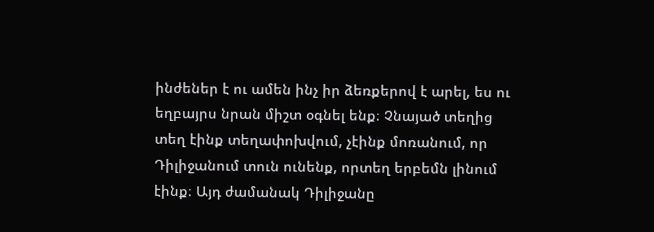ինժեներ է ու ամեն ինչ իր ձեռքերով է արել, ես ու եղբայրս նրան միշտ օգնել ենք։ Չնայած տեղից տեղ էինք տեղափոխվում, չէինք մոռանում, որ Դիլիջանում տուն ունենք, որտեղ երբեմն լինում էինք։ Այդ ժամանակ Դիլիջանը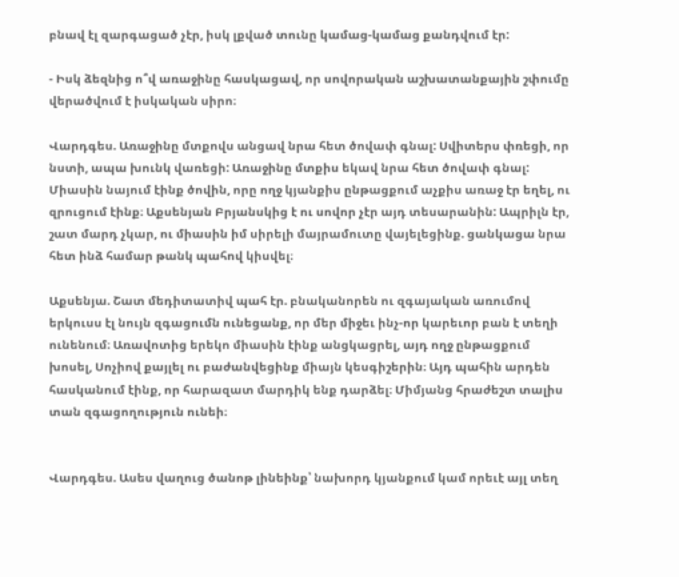բնավ էլ զարգացած չէր, իսկ լքված տունը կամաց-կամաց քանդվում էր:

- Իսկ ձեզնից ո՞վ առաջինը հասկացավ, որ սովորական աշխատանքային շփումը վերածվում է իսկական սիրո։

Վարդգես. Առաջինը մտքովս անցավ նրա հետ ծովափ գնալ: Սվիտերս փռեցի, որ նստի, ապա խունկ վառեցի: Առաջինը մտքիս եկավ նրա հետ ծովափ գնալ: Միասին նայում էինք ծովին, որը ողջ կյանքիս ընթացքում աչքիս առաջ էր եղել, ու զրուցում էինք։ Աքսենյան Բրյանսկից է ու սովոր չէր այդ տեսարանին: Ապրիլն էր, շատ մարդ չկար, ու միասին իմ սիրելի մայրամուտը վայելեցինք. ցանկացա նրա հետ ինձ համար թանկ պահով կիսվել։

Աքսենյա. Շատ մեդիտատիվ պահ էր. բնականորեն ու զգայական առումով երկուսս էլ նույն զգացումն ունեցանք, որ մեր միջեւ ինչ-որ կարեւոր բան է տեղի ունենում։ Առավոտից երեկո միասին էինք անցկացրել, այդ ողջ ընթացքում խոսել, Սոչիով քայլել ու բաժանվեցինք միայն կեսգիշերին։ Այդ պահին արդեն հասկանում էինք, որ հարազատ մարդիկ ենք դարձել։ Միմյանց հրաժեշտ տալիս տան զգացողություն ունեի։


Վարդգես. Ասես վաղուց ծանոթ լինեինք՝ նախորդ կյանքում կամ որեւէ այլ տեղ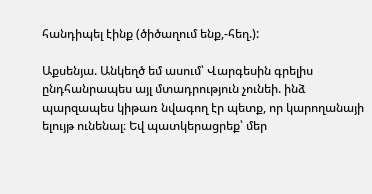հանդիպել էինք (ծիծաղում ենք,-հեղ.):

Աքսենյա. Անկեղծ եմ ասում՝ Վարգեսին գրելիս ընդհանրապես այլ մտադրություն չունեի. ինձ պարզապես կիթառ նվագող էր պետք, որ կարողանայի ելույթ ունենալ։ Եվ պատկերացրեք՝ մեր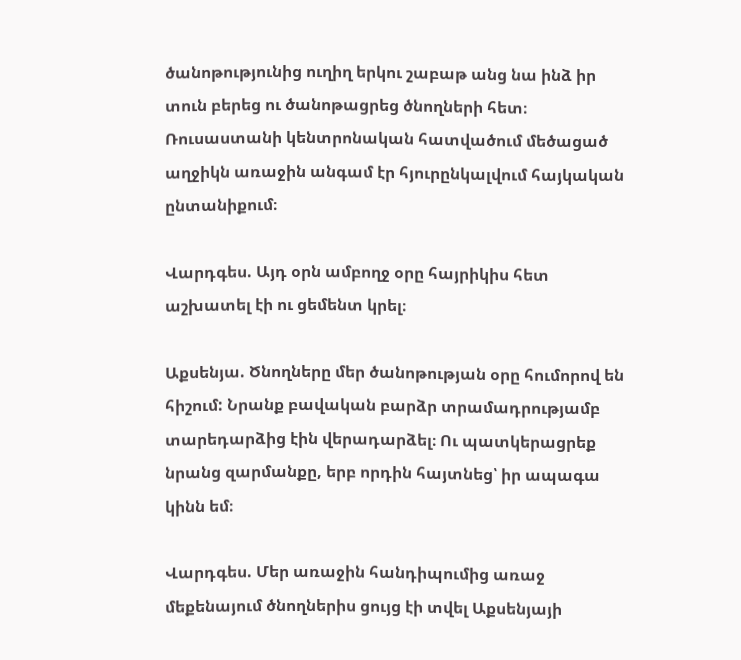ծանոթությունից ուղիղ երկու շաբաթ անց նա ինձ իր տուն բերեց ու ծանոթացրեց ծնողների հետ։ Ռուսաստանի կենտրոնական հատվածում մեծացած աղջիկն առաջին անգամ էր հյուրընկալվում հայկական ընտանիքում։

Վարդգես. Այդ օրն ամբողջ օրը հայրիկիս հետ աշխատել էի ու ցեմենտ կրել։

Աքսենյա. Ծնողները մեր ծանոթության օրը հումորով են հիշում: Նրանք բավական բարձր տրամադրությամբ տարեդարձից էին վերադարձել։ Ու պատկերացրեք նրանց զարմանքը, երբ որդին հայտնեց՝ իր ապագա կինն եմ։

Վարդգես. Մեր առաջին հանդիպումից առաջ մեքենայում ծնողներիս ցույց էի տվել Աքսենյայի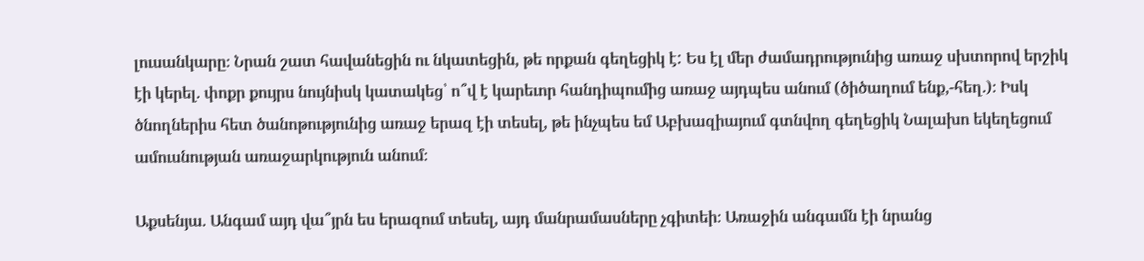լուսանկարը։ Նրան շատ հավանեցին ու նկատեցին, թե որքան գեղեցիկ է: Ես էլ մեր ժամադրությունից առաջ սխտորով երշիկ էի կերել. փոքր քույրս նույնիսկ կատակեց՝ ո՞վ է կարեւոր հանդիպումից առաջ այդպես անում (ծիծաղում ենք,-հեղ.)։ Իսկ ծնողներիս հետ ծանոթությունից առաջ երազ էի տեսել, թե ինչպես եմ Աբխազիայում գտնվող գեղեցիկ Նալախո եկեղեցում ամուսնության առաջարկություն անում։

Աքսենյա. Անգամ այդ վա՞յրն ես երազում տեսել, այդ մանրամասները չգիտեի։ Առաջին անգամն էի նրանց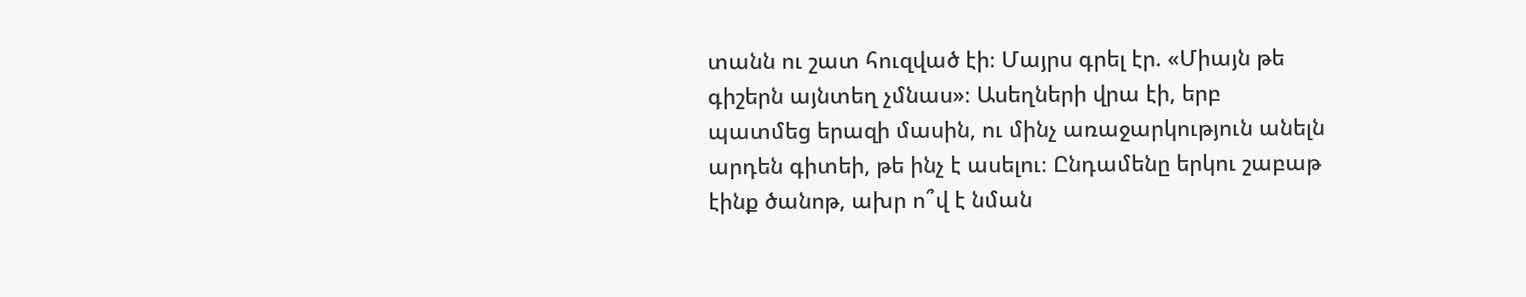տանն ու շատ հուզված էի։ Մայրս գրել էր. «Միայն թե գիշերն այնտեղ չմնաս»։ Ասեղների վրա էի, երբ պատմեց երազի մասին, ու մինչ առաջարկություն անելն արդեն գիտեի, թե ինչ է ասելու։ Ընդամենը երկու շաբաթ էինք ծանոթ, ախր ո՞վ է նման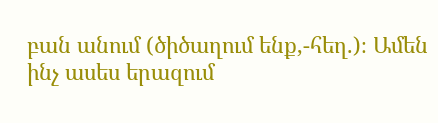բան անում (ծիծաղում ենք,-հեղ.)։ Ամեն ինչ ասես երազում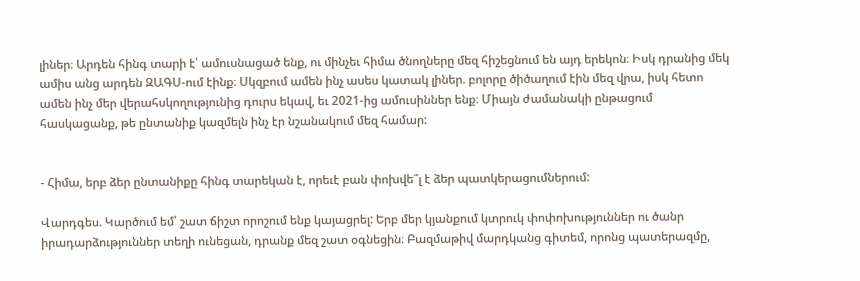լիներ։ Արդեն հինգ տարի է՝ ամուսնացած ենք, ու մինչեւ հիմա ծնողները մեզ հիշեցնում են այդ երեկոն։ Իսկ դրանից մեկ ամիս անց արդեն ԶԱԳՍ-ում էինք։ Սկզբում ամեն ինչ ասես կատակ լիներ. բոլորը ծիծաղում էին մեզ վրա, իսկ հետո ամեն ինչ մեր վերահսկողությունից դուրս եկավ, եւ 2021-ից ամուսիններ ենք։ Միայն ժամանակի ընթացում հասկացանք, թե ընտանիք կազմելն ինչ էր նշանակում մեզ համար:


- Հիմա, երբ ձեր ընտանիքը հինգ տարեկան է, որեւէ բան փոխվե՞լ է ձեր պատկերացումներում:

Վարդգես. Կարծում եմ՝ շատ ճիշտ որոշում ենք կայացրել: Երբ մեր կյանքում կտրուկ փոփոխություններ ու ծանր իրադարձություններ տեղի ունեցան, դրանք մեզ շատ օգնեցին։ Բազմաթիվ մարդկանց գիտեմ, որոնց պատերազմը,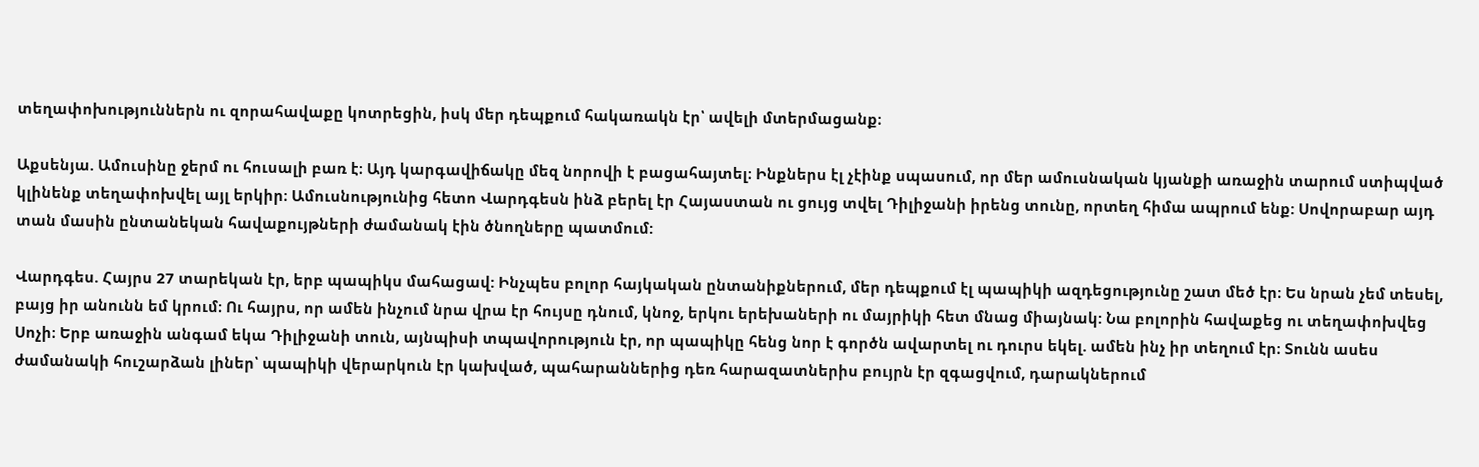տեղափոխություններն ու զորահավաքը կոտրեցին, իսկ մեր դեպքում հակառակն էր՝ ավելի մտերմացանք։

Աքսենյա. Ամուսինը ջերմ ու հուսալի բառ է։ Այդ կարգավիճակը մեզ նորովի է բացահայտել։ Ինքներս էլ չէինք սպասում, որ մեր ամուսնական կյանքի առաջին տարում ստիպված կլինենք տեղափոխվել այլ երկիր։ Ամուսնությունից հետո Վարդգեսն ինձ բերել էր Հայաստան ու ցույց տվել Դիլիջանի իրենց տունը, որտեղ հիմա ապրում ենք: Սովորաբար այդ տան մասին ընտանեկան հավաքույթների ժամանակ էին ծնողները պատմում:

Վարդգես. Հայրս 27 տարեկան էր, երբ պապիկս մահացավ: Ինչպես բոլոր հայկական ընտանիքներում, մեր դեպքում էլ պապիկի ազդեցությունը շատ մեծ էր։ Ես նրան չեմ տեսել, բայց իր անունն եմ կրում։ Ու հայրս, որ ամեն ինչում նրա վրա էր հույսը դնում, կնոջ, երկու երեխաների ու մայրիկի հետ մնաց միայնակ: Նա բոլորին հավաքեց ու տեղափոխվեց Սոչի։ Երբ առաջին անգամ եկա Դիլիջանի տուն, այնպիսի տպավորություն էր, որ պապիկը հենց նոր է գործն ավարտել ու դուրս եկել. ամեն ինչ իր տեղում էր։ Տունն ասես ժամանակի հուշարձան լիներ՝ պապիկի վերարկուն էր կախված, պահարաններից դեռ հարազատներիս բույրն էր զգացվում, դարակներում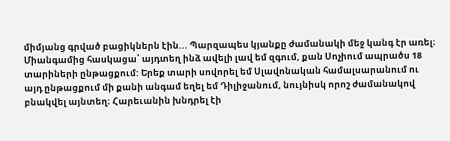միմյանց գրված բացիկներն էին... Պարզապես կյանքը ժամանակի մեջ կանգ էր առել։ Միանգամից հասկացա՝ այդտեղ ինձ ավելի լավ եմ զգում, քան Սոչիում ապրածս 18 տարիների ընթացքում: Երեք տարի սովորել եմ Սլավոնական համալսարանում ու այդ ընթացքում մի քանի անգամ եղել եմ Դիլիջանում, նույնիսկ որոշ ժամանակով բնակվել այնտեղ։ Հարեւանին խնդրել էի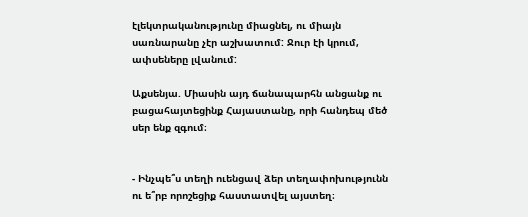էլեկտրականությունը միացնել, ու միայն սառնարանը չէր աշխատում: Ջուր էի կրում, ափսեները լվանում:

Աքսենյա. Միասին այդ ճանապարհն անցանք ու բացահայտեցինք Հայաստանը, որի հանդեպ մեծ սեր ենք զգում։


- Ինչպե՞ս տեղի ուենցավ ձեր տեղափոխությունն ու ե՞րբ որոշեցիք հաստատվել այստեղ։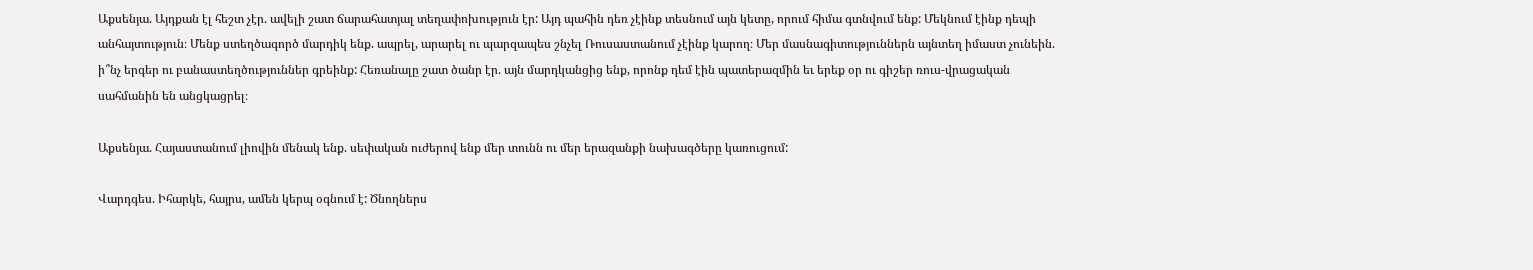Աքսենյա. Այդքան էլ հեշտ չէր. ավելի շատ ճարահատյալ տեղափոխություն էր: Այդ պահին դեռ չէինք տեսնում այն կետը, որում հիմա գտնվում ենք: Մեկնում էինք դեպի անհայտություն։ Մենք ստեղծագործ մարդիկ ենք. ապրել, արարել ու պարզապես շնչել Ռուսաստանում չէինք կարող։ Մեր մասնագիտություններն այնտեղ իմաստ չունեին. ի՞նչ երգեր ու բանաստեղծություններ գրեինք: Հեռանալը շատ ծանր էր. այն մարդկանցից ենք, որոնք դեմ էին պատերազմին եւ երեք օր ու գիշեր ռուս-վրացական սահմանին են անցկացրել։

Աքսենյա. Հայաստանում լիովին մենակ ենք. սեփական ուժերով ենք մեր տունն ու մեր երազանքի նախագծերը կառուցում:

Վարդգես. Իհարկե, հայրս, ամեն կերպ օգնում է: Ծնողներս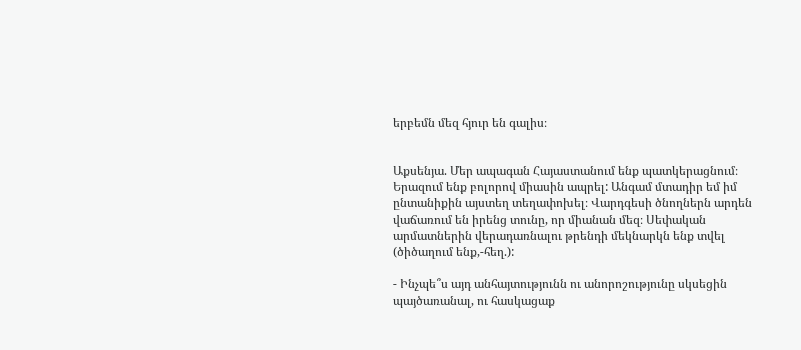երբեմն մեզ հյուր են գալիս։


Աքսենյա. Մեր ապագան Հայաստանում ենք պատկերացնում։ Երազում ենք բոլորով միասին ապրել: Անգամ մտադիր եմ իմ ընտանիքին այստեղ տեղափոխել։ Վարդգեսի ծնողներն արդեն վաճառում են իրենց տունը, որ միանան մեզ։ Սեփական արմատներին վերադառնալու թրենդի մեկնարկն ենք տվել (ծիծաղում ենք,-հեղ.):

- Ինչպե՞ս այդ անհայտությունն ու անորոշությունը սկսեցին պայծառանալ, ու հասկացաք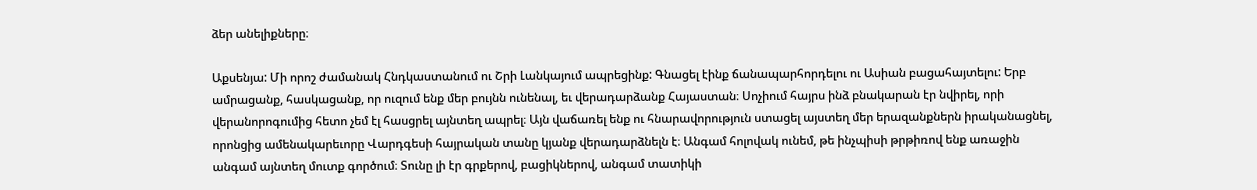ձեր անելիքները։

Աքսենյա: Մի որոշ ժամանակ Հնդկաստանում ու Շրի Լանկայում ապրեցինք: Գնացել էինք ճանապարհորդելու ու Ասիան բացահայտելու: Երբ ամրացանք, հասկացանք, որ ուզում ենք մեր բույնն ունենալ, եւ վերադարձանք Հայաստան։ Սոչիում հայրս ինձ բնակարան էր նվիրել, որի վերանորոգումից հետո չեմ էլ հասցրել այնտեղ ապրել։ Այն վաճառել ենք ու հնարավորություն ստացել այստեղ մեր երազանքներն իրականացնել, որոնցից ամենակարեւորը Վարդգեսի հայրական տանը կյանք վերադարձնելն է։ Անգամ հոլովակ ունեմ, թե ինչպիսի թրթիռով ենք առաջին անգամ այնտեղ մուտք գործում։ Տունը լի էր գրքերով, բացիկներով, անգամ տատիկի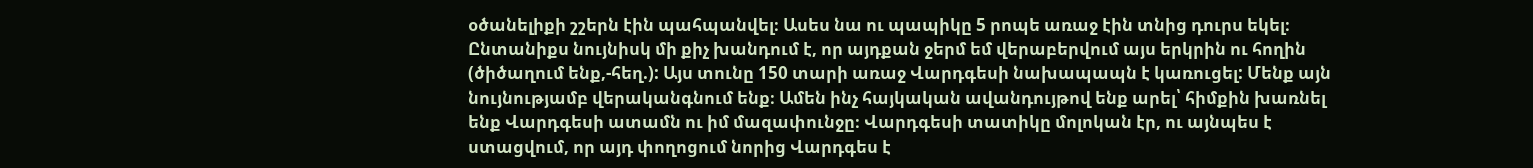օծանելիքի շշերն էին պահպանվել։ Ասես նա ու պապիկը 5 րոպե առաջ էին տնից դուրս եկել։ Ընտանիքս նույնիսկ մի քիչ խանդում է, որ այդքան ջերմ եմ վերաբերվում այս երկրին ու հողին (ծիծաղում ենք,-հեղ.): Այս տունը 150 տարի առաջ Վարդգեսի նախապապն է կառուցել: Մենք այն նույնությամբ վերականգնում ենք։ Ամեն ինչ հայկական ավանդույթով ենք արել՝ հիմքին խառնել ենք Վարդգեսի ատամն ու իմ մազափունջը։ Վարդգեսի տատիկը մոլոկան էր, ու այնպես է ստացվում, որ այդ փողոցում նորից Վարդգես է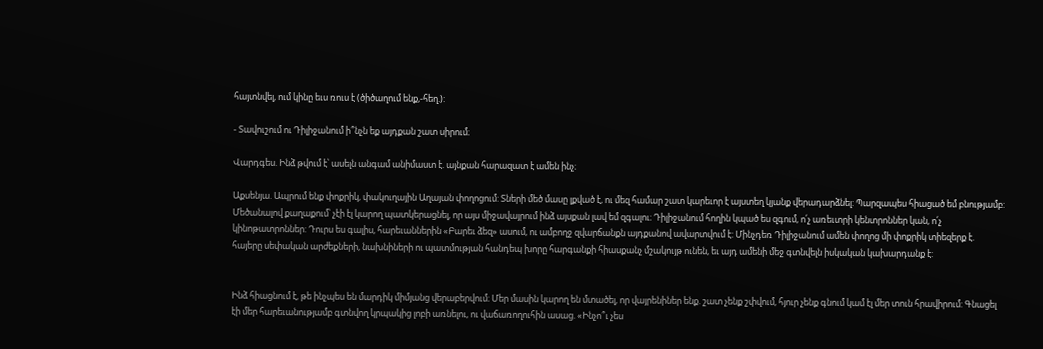հայտնվել, ում կինը եւս ռուս է (ծիծաղում ենք,-հեղ.):

- Տավուշում ու Դիլիջանում ի՞նչն եք այդքան շատ սիրում։

Վարդգես. Ինձ թվում է՝ ասելն անգամ անիմաստ է. այնքան հարազատ է ամեն ինչ։

Աքսենյա. Ապրում ենք փոքրիկ, փակուղային Աղայան փողոցում: Տների մեծ մասը լքված է, ու մեզ համար շատ կարեւոր է այստեղ կյանք վերադարձնել: Պարզապես հիացած եմ բնությամբ: Մեծանալով քաղաքում՝ չէի էլ կարող պատկերացնել, որ այս միջավայրում ինձ այսքան լավ եմ զգալու։ Դիլիջանում հողին կպած ես զգում, ո՛չ առեւտրի կենտրոններ կան, ո՛չ կինոթատրոններ: Դուրս ես գալիս, հարեւաններին «Բարեւ ձեզ» ասում, ու ամբողջ զվարճանքն այդքանով ավարտվում է: Մինչդեռ Դիլիջանում ամեն փողոց մի փոքրիկ տիեզերք է. հայերը սեփական արժեքների, նախնիների ու պատմության հանդեպ խորը հարգանքի հիասքանչ մշակույթ ունեն, եւ այդ ամենի մեջ գտնվելն իսկական կախարդանք է:


Ինձ հիացնում է, թե ինչպես են մարդիկ միմյանց վերաբերվում։ Մեր մասին կարող են մտածել, որ վայրենիներ ենք. շատ չենք շփվում, հյուր չենք գնում կամ էլ մեր տուն հրավիրում: Գնացել էի մեր հարեւանությամբ գտնվող կրպակից լոբի առնելու, ու վաճառողուհին ասաց. «Ինչո՞ւ չես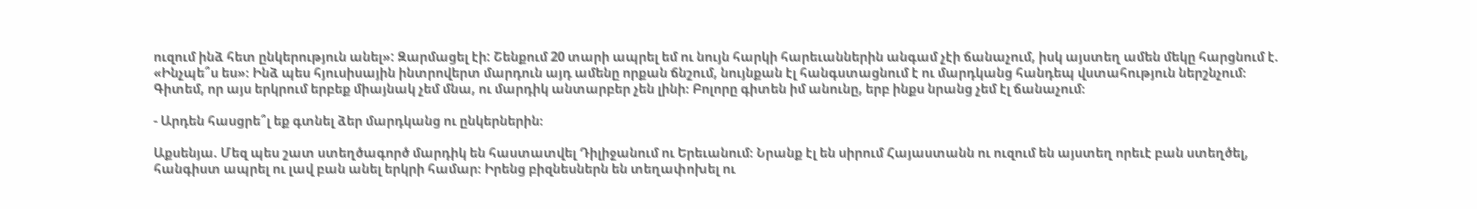ուզում ինձ հետ ընկերություն անել»: Զարմացել էի: Շենքում 20 տարի ապրել եմ ու նույն հարկի հարեւաններին անգամ չէի ճանաչում, իսկ այստեղ ամեն մեկը հարցնում է. «Ինչպե՞ս ես»։ Ինձ պես հյուսիսային ինտրովերտ մարդուն այդ ամենը որքան ճնշում, նույնքան էլ հանգստացնում է ու մարդկանց հանդեպ վստահություն ներշնչում։ Գիտեմ, որ այս երկրում երբեք միայնակ չեմ մնա, ու մարդիկ անտարբեր չեն լինի։ Բոլորը գիտեն իմ անունը, երբ ինքս նրանց չեմ էլ ճանաչում։

- Արդեն հասցրե՞լ եք գտնել ձեր մարդկանց ու ընկերներին։

Աքսենյա. Մեզ պես շատ ստեղծագործ մարդիկ են հաստատվել Դիլիջանում ու Երեւանում։ Նրանք էլ են սիրում Հայաստանն ու ուզում են այստեղ որեւէ բան ստեղծել, հանգիստ ապրել ու լավ բան անել երկրի համար։ Իրենց բիզնեսներն են տեղափոխել ու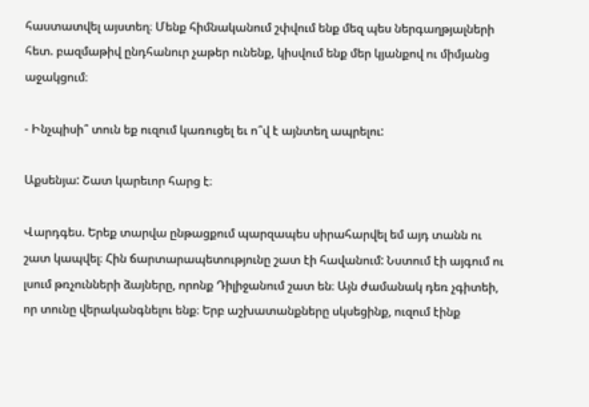հաստատվել այստեղ։ Մենք հիմնականում շփվում ենք մեզ պես ներգաղթյալների հետ. բազմաթիվ ընդհանուր չաթեր ունենք, կիսվում ենք մեր կյանքով ու միմյանց աջակցում։

- Ինչպիսի՞ տուն եք ուզում կառուցել եւ ո՞վ է այնտեղ ապրելու:

Աքսենյա: Շատ կարեւոր հարց է։

Վարդգես. Երեք տարվա ընթացքում պարզապես սիրահարվել եմ այդ տանն ու շատ կապվել։ Հին ճարտարապետությունը շատ էի հավանում: Նստում էի այգում ու լսում թռչունների ձայները, որոնք Դիլիջանում շատ են։ Այն ժամանակ դեռ չգիտեի, որ տունը վերականգնելու ենք։ Երբ աշխատանքները սկսեցինք, ուզում էինք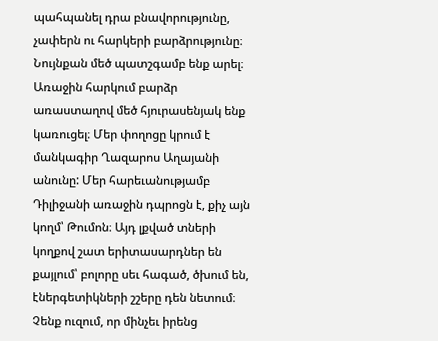պահպանել դրա բնավորությունը, չափերն ու հարկերի բարձրությունը։ Նույնքան մեծ պատշգամբ ենք արել։ Առաջին հարկում բարձր առաստաղով մեծ հյուրասենյակ ենք կառուցել։ Մեր փողոցը կրում է մանկագիր Ղազարոս Աղայանի անունը: Մեր հարեւանությամբ Դիլիջանի առաջին դպրոցն է, քիչ այն կողմ՝ Թումոն։ Այդ լքված տների կողքով շատ երիտասարդներ են քայլում՝ բոլորը սեւ հագած, ծխում են, էներգետիկների շշերը դեն նետում։ Չենք ուզում, որ մինչեւ իրենց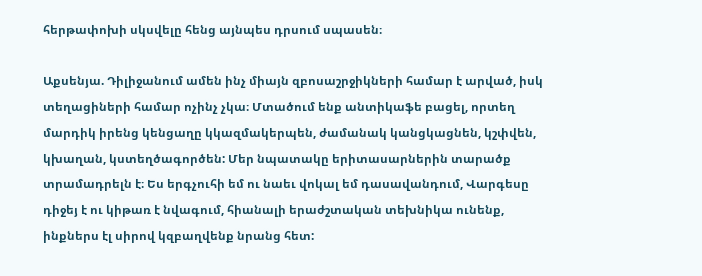հերթափոխի սկսվելը հենց այնպես դրսում սպասեն։

Աքսենյա. Դիլիջանում ամեն ինչ միայն զբոսաշրջիկների համար է արված, իսկ տեղացիների համար ոչինչ չկա։ Մտածում ենք անտիկաֆե բացել, որտեղ մարդիկ իրենց կենցաղը կկազմակերպեն, ժամանակ կանցկացնեն, կշփվեն, կխաղան, կստեղծագործեն: Մեր նպատակը երիտասարներին տարածք տրամադրելն է։ Ես երգչուհի եմ ու նաեւ վոկալ եմ դասավանդում, Վարգեսը դիջեյ է ու կիթառ է նվագում, հիանալի երաժշտական տեխնիկա ունենք, ինքներս էլ սիրով կզբաղվենք նրանց հետ: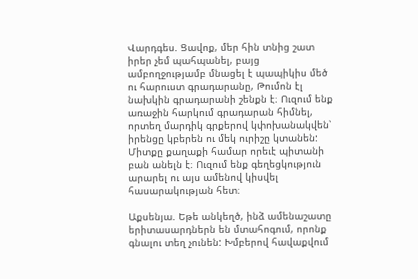Վարդգես. Ցավոք, մեր հին տնից շատ իրեր չեմ պահպանել, բայց ամբողջությամբ մնացել է պապիկիս մեծ ու հարուստ գրադարանը, Թումոն էլ նախկին գրադարանի շենքն է։ Ուզում ենք առաջին հարկում գրադարան հիմնել, որտեղ մարդիկ գրքերով կփոխանակվեն՝ իրենցը կբերեն ու մեկ ուրիշը կտանեն: Միտքը քաղաքի համար որեւէ պիտանի բան անելն է։ Ուզում ենք գեղեցկություն արարել ու այս ամենով կիսվել հասարակության հետ։

Աքսենյա. Եթե անկեղծ, ինձ ամենաշատը երիտասարդներն են մտահոգում, որոնք գնալու տեղ չունեն: Խմբերով հավաքվում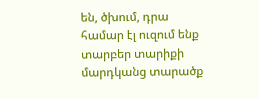են, ծխում, դրա համար էլ ուզում ենք տարբեր տարիքի մարդկանց տարածք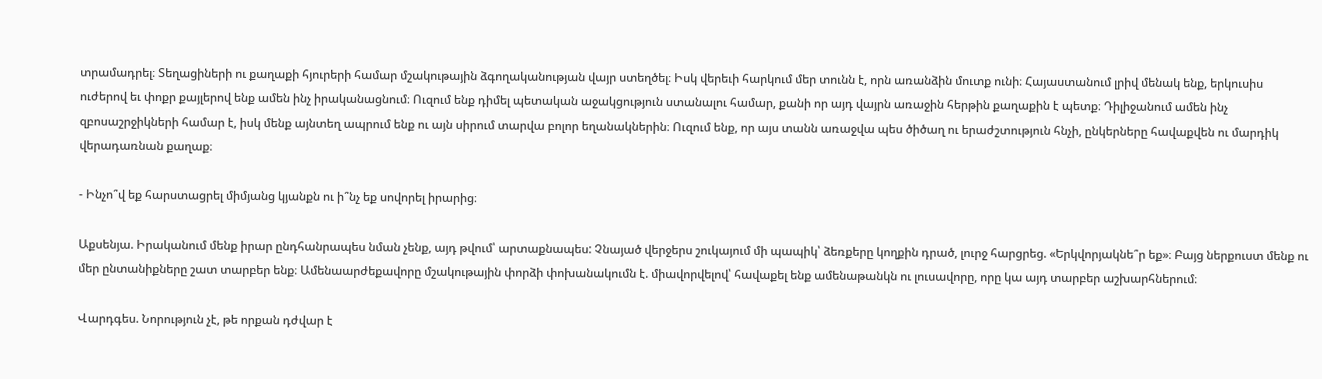տրամադրել։ Տեղացիների ու քաղաքի հյուրերի համար մշակութային ձգողականության վայր ստեղծել։ Իսկ վերեւի հարկում մեր տունն է, որն առանձին մուտք ունի։ Հայաստանում լրիվ մենակ ենք, երկուսիս ուժերով եւ փոքր քայլերով ենք ամեն ինչ իրականացնում։ Ուզում ենք դիմել պետական աջակցություն ստանալու համար, քանի որ այդ վայրն առաջին հերթին քաղաքին է պետք։ Դիլիջանում ամեն ինչ զբոսաշրջիկների համար է, իսկ մենք այնտեղ ապրում ենք ու այն սիրում տարվա բոլոր եղանակներին։ Ուզում ենք, որ այս տանն առաջվա պես ծիծաղ ու երաժշտություն հնչի, ընկերները հավաքվեն ու մարդիկ վերադառնան քաղաք։

- Ինչո՞վ եք հարստացրել միմյանց կյանքն ու ի՞նչ եք սովորել իրարից։

Աքսենյա. Իրականում մենք իրար ընդհանրապես նման չենք, այդ թվում՝ արտաքնապես: Չնայած վերջերս շուկայում մի պապիկ՝ ձեռքերը կողքին դրած, լուրջ հարցրեց. «Երկվորյակնե՞ր եք»։ Բայց ներքուստ մենք ու մեր ընտանիքները շատ տարբեր ենք։ Ամենաարժեքավորը մշակութային փորձի փոխանակումն է. միավորվելով՝ հավաքել ենք ամենաթանկն ու լուսավորը, որը կա այդ տարբեր աշխարհներում։

Վարդգես. Նորություն չէ, թե որքան դժվար է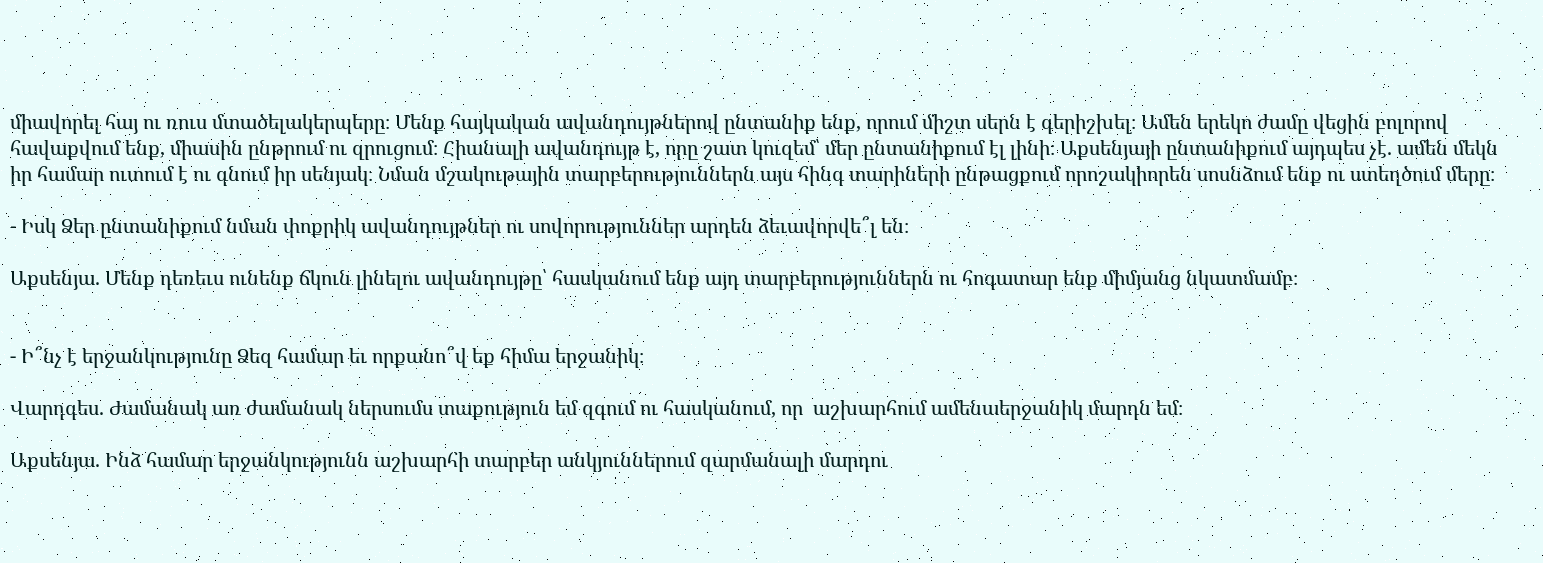միավորել հայ ու ռուս մտածելակերպերը։ Մենք հայկական ավանդույթներով ընտանիք ենք, որում միշտ սերն է գերիշխել։ Ամեն երեկո ժամը վեցին բոլորով հավաքվում ենք, միասին ընթրում ու զրուցում։ Հիանալի ավանդույթ է, որը շատ կուզեմ՝ մեր ընտանիքում էլ լինի։ Աքսենյայի ընտանիքում այդպես չէ. ամեն մեկն իր համար ուտում է ու գնում իր սենյակ։ Նման մշակութային տարբերություններն այս հինգ տարիների ընթացքում որոշակիորեն սոսնձում ենք ու ստեղծում մերը։

- Իսկ Ձեր ընտանիքում նման փոքրիկ ավանդույթներ ու սովորություններ արդեն ձեւավորվե՞լ են։

Աքսենյա. Մենք դեռեւս ունենք ճկուն լինելու ավանդույթը՝ հասկանում ենք այդ տարբերություններն ու հոգատար ենք միմյանց նկատմամբ։


- Ի՞նչ է երջանկությունը Ձեզ համար եւ որքանո՞վ եք հիմա երջանիկ։

Վարդգես. Ժամանակ առ ժամանակ ներսումս տաքություն եմ զգում ու հասկանում, որ  աշխարհում ամենաերջանիկ մարդն եմ։

Աքսենյա. Ինձ համար երջանկությունն աշխարհի տարբեր անկյուններում զարմանալի մարդու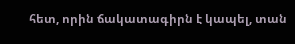հետ, որին ճակատագիրն է կապել, տան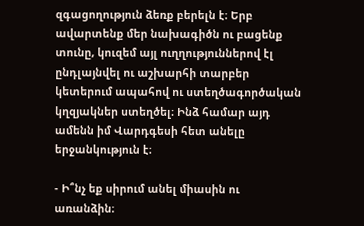զգացողություն ձեռք բերելն է։ Երբ ավարտենք մեր նախագիծն ու բացենք տունը, կուզեմ այլ ուղղություններով էլ ընդլայնվել ու աշխարհի տարբեր կետերում ապահով ու ստեղծագործական կղզյակներ ստեղծել։ Ինձ համար այդ ամենն իմ Վարդգեսի հետ անելը երջանկություն է։

- Ի՞նչ եք սիրում անել միասին ու առանձին։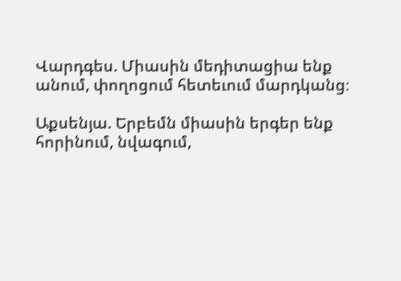Վարդգես. Միասին մեդիտացիա ենք անում, փողոցում հետեւում մարդկանց։

Աքսենյա. Երբեմն միասին երգեր ենք հորինում, նվագում,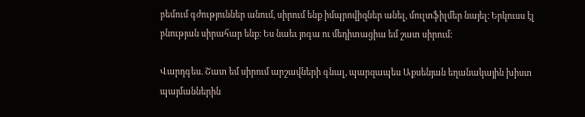բեմում գժություններ անում, սիրում ենք իմպրովիզներ անել, մուլտֆիլմեր նայել։ Երկուսս էլ բնության սիրահար ենք։ Ես նաեւ յոգա ու մեդիտացիա եմ շատ սիրում։

Վարդգես. Շատ եմ սիրում արշավների գնալ, պարզապես Աքսենյան եղանակային խիստ պայմաններին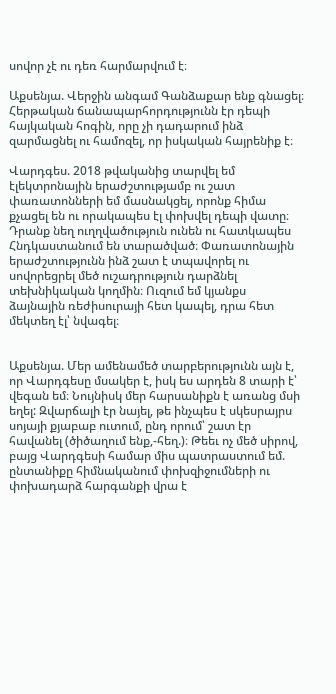սովոր չէ ու դեռ հարմարվում է։

Աքսենյա. Վերջին անգամ Գանձաքար ենք գնացել։ Հերթական ճանապարհորդությունն էր դեպի հայկական հոգին, որը չի դադարում ինձ զարմացնել ու համոզել, որ իսկական հայրենիք է։

Վարդգես. 2018 թվականից տարվել եմ էլեկտրոնային երաժշտությամբ ու շատ փառատոնների եմ մասնակցել, որոնք հիմա քչացել են ու որակապես էլ փոխվել դեպի վատը։ Դրանք նեղ ուղղվածություն ունեն ու հատկապես Հնդկաստանում են տարածված։ Փառատոնային երաժշտությունն ինձ շատ է տպավորել ու սովորեցրել մեծ ուշադրություն դարձնել տեխնիկական կողմին։ Ուզում եմ կյանքս ձայնային ռեժիսուրայի հետ կապել, դրա հետ մեկտեղ էլ՝ նվագել։


Աքսենյա. Մեր ամենամեծ տարբերությունն այն է, որ Վարդգեսը մսակեր է, իսկ ես արդեն 8 տարի է՝ վեգան եմ։ Նույնիսկ մեր հարսանիքն է առանց մսի եղել: Զվարճալի էր նայել, թե ինչպես է սկեսրայրս սոյայի քյաբաբ ուտում, ընդ որում՝ շատ էր հավանել (ծիծաղում ենք,-հեղ.)։ Թեեւ ոչ մեծ սիրով, բայց Վարդգեսի համար միս պատրաստում եմ. ընտանիքը հիմնականում փոխզիջումների ու փոխադարձ հարգանքի վրա է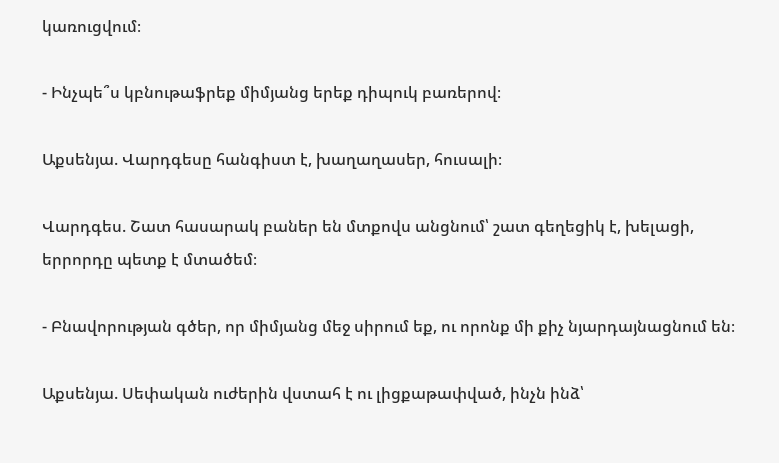կառուցվում։

- Ինչպե՞ս կբնութաֆրեք միմյանց երեք դիպուկ բառերով։

Աքսենյա. Վարդգեսը հանգիստ է, խաղաղասեր, հուսալի։

Վարդգես. Շատ հասարակ բաներ են մտքովս անցնում՝ շատ գեղեցիկ է, խելացի, երրորդը պետք է մտածեմ։

- Բնավորության գծեր, որ միմյանց մեջ սիրում եք, ու որոնք մի քիչ նյարդայնացնում են։

Աքսենյա. Սեփական ուժերին վստահ է ու լիցքաթափված, ինչն ինձ՝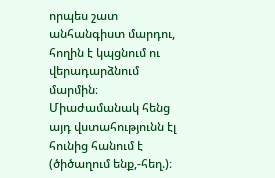որպես շատ անհանգիստ մարդու, հողին է կպցնում ու վերադարձնում մարմին։ Միաժամանակ հենց այդ վստահությունն էլ հունից հանում է (ծիծաղում ենք,-հեղ.)։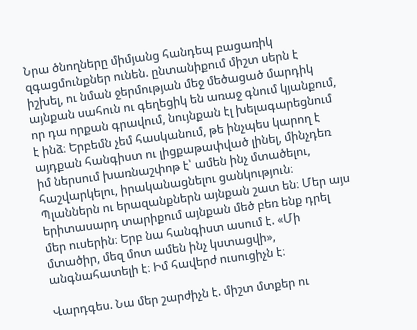Նրա ծնողները միմյանց հանդեպ բացառիկ զգացմունքներ ունեն. ընտանիքում միշտ սերն է իշխել, ու նման ջերմության մեջ մեծացած մարդիկ այնքան սահուն ու գեղեցիկ են առաջ գնում կյանքում, որ դա որքան գրավում, նույնքան էլ խելագարեցնում է ինձ։ Երբեմն չեմ հասկանում, թե ինչպես կարող է այդքան հանգիստ ու լիցքաթափված լինել, մինչդեռ իմ ներսում խառնաշփոթ է՝ ամեն ինչ մտածելու, հաշվարկելու, իրականացնելու ցանկություն։ Պլաններն ու երազանքներն այնքան շատ են։ Մեր այս երիտասարդ տարիքում այնքան մեծ բեռ ենք դրել մեր ուսերին։ Երբ նա հանգիստ ասում է. «Մի մտածիր, մեզ մոտ ամեն ինչ կստացվի», անգնահատելի է։ Իմ հավերժ ուսուցիչն է։

Վարդգես. Նա մեր շարժիչն է. միշտ մտքեր ու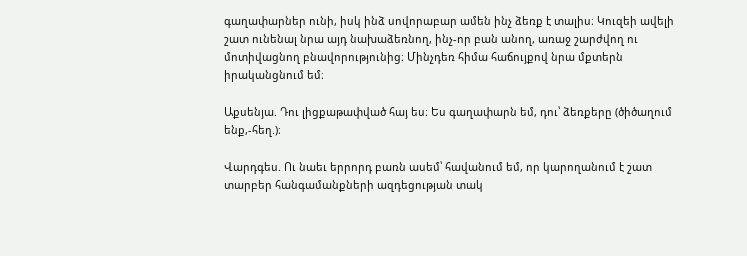գաղափարներ ունի, իսկ ինձ սովորաբար ամեն ինչ ձեռք է տալիս։ Կուզեի ավելի շատ ունենալ նրա այդ նախաձեռնող, ինչ-որ բան անող, առաջ շարժվող ու մոտիվացնող բնավորությունից։ Մինչդեռ հիմա հաճույքով նրա մքտերն իրականցնում եմ։

Աքսենյա. Դու լիցքաթափված հայ ես։ Ես գաղափարն եմ, դու՝ ձեռքերը (ծիծաղում ենք,-հեղ.)։

Վարդգես. Ու նաեւ երրորդ բառն ասեմ՝ հավանում եմ, որ կարողանում է շատ տարբեր հանգամանքների ազդեցության տակ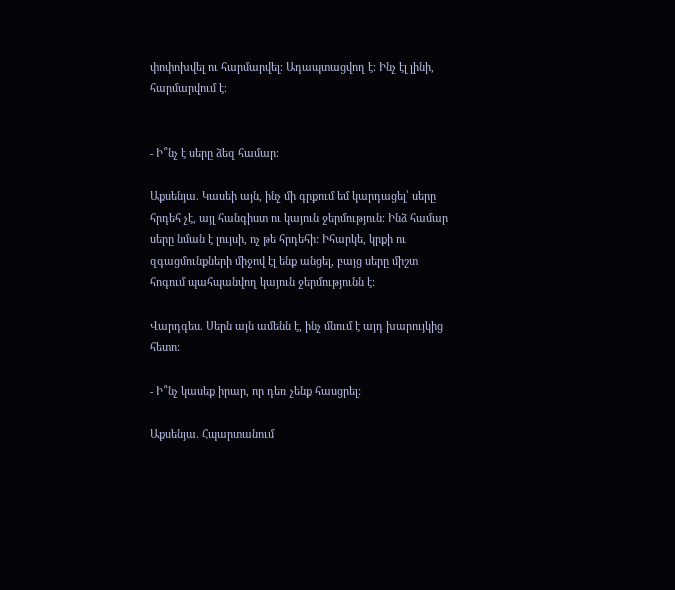փոփոխվել ու հարմարվել։ Ադապտացվող է։ Ինչ էլ լինի, հարմարվում է։


- Ի՞նչ է սերը ձեզ համար։

Աքսենյա. Կասեի այն, ինչ մի գրքում եմ կարդացել՝ սերը հրդեհ չէ, այլ հանգիստ ու կայուն ջերմություն։ Ինձ համար սերը նման է լույսի, ոչ թե հրդեհի: Իհարկե, կրքի ու զգացմունքների միջով էլ ենք անցել, բայց սերը միշտ հոգում պահպանվող կայուն ջերմությունն է:

Վարդգես. Սերն այն ամենն է, ինչ մնում է այդ խարույկից հետո:

- Ի՞նչ կասեք իրար, որ դեռ չենք հասցրել:

Աքսենյա. Հպարտանում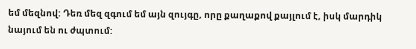եմ մեզնով: Դեռ մեզ զգում եմ այն զույգը, որը քաղաքով քայլում է, իսկ մարդիկ նայում են ու ժպտում: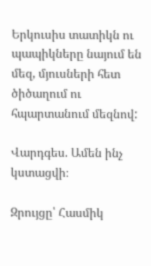Երկուսիս տատիկն ու պապիկները նայում են մեզ, մյուսների հետ ծիծաղում ու հպարտանում մեզնով:

Վարդգես. Ամեն ինչ կստացվի։

Զրույցը՝ Հասմիկ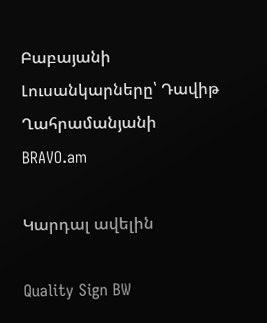Բաբայանի
Լուսանկարները՝ Դավիթ Ղահրամանյանի
BRAVO.am

Կարդալ ավելին

Quality Sign BW